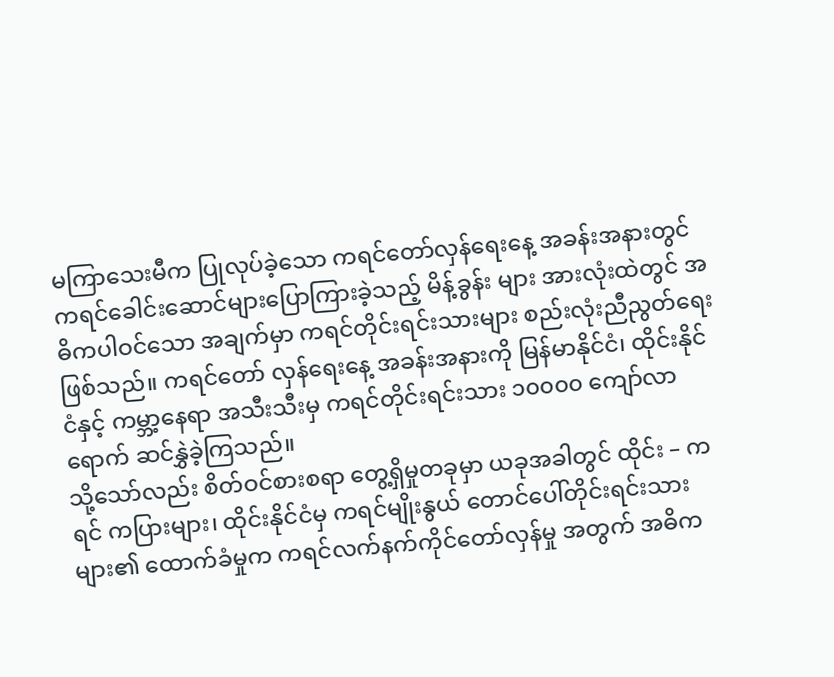မကြာသေးမီက ပြုလုပ်ခဲ့သော ကရင်တော်လှန်ရေးနေ့ အခန်းအနားတွင် ကရင်ခေါင်းဆောင်များပြောကြားခဲ့သည့် မိန့်ခွန်း များ အားလုံးထဲတွင် အဓိကပါဝင်သော အချက်မှာ ကရင်တိုင်းရင်းသားများ စည်းလုံးညီညွတ်ရေး ဖြစ်သည်။ ကရင်တော် လှန်ရေးနေ့ အခန်းအနားကို မြန်မာနိုင်ငံ၊ ထိုင်းနိုင်ငံနှင့် ကမ္ဘာ့နေရာ အသီးသီးမှ ကရင်တိုင်းရင်းသား ၁၀၀၀၀ ကျော်လာ ရောက် ဆင်နွှဲခဲ့ကြသည်။
သို့သော်လည်း စိတ်ဝင်စားစရာ တွေ့ရှိမှုတခုမှာ ယခုအခါတွင် ထိုင်း – ကရင် ကပြားများ၊ ထိုင်းနိုင်ငံမှ ကရင်မျိုးနွယ် တောင်ပေါ်တိုင်းရင်းသားများ၏ ထောက်ခံမှုက ကရင်လက်နက်ကိုင်တော်လှန်မှု အတွက် အဓိက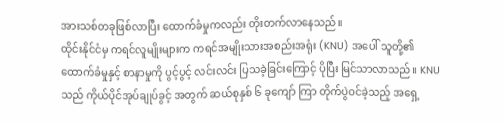အားသစ်တခုဖြစ်လာပြီး ထောက်ခံမှုကလည်း တိုးတက်လာနေသည်။
ထိုင်းနိုင်ငံမှ ကရင်လူမျိုးများက ကရင်အမျိုးသားအစည်းအရုံး (KNU) အပေါ် သူတို့၏ ထောက်ခံမှုနှင့် စာနာမှုကို ပွင့်ပွင့် လင်းလင်း ပြသခဲ့ခြင်းကြောင့် ပိုပြီး မြင်သာလာသည်။ KNU သည် ကိုယ်ပိုင်အုပ်ချုပ်ခွင့် အတွက် ဆယ်စုနှစ် ၆ ခုကျော် ကြာ တိုက်ပွဲဝင်ခဲ့သည့် အရှေ့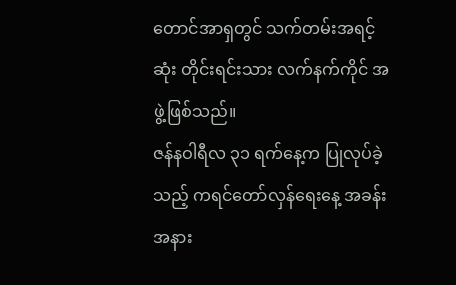တောင်အာရှတွင် သက်တမ်းအရင့်ဆုံး တိုင်းရင်းသား လက်နက်ကိုင် အဖွဲ့ဖြစ်သည်။
ဇန်နဝါရီလ ၃၁ ရက်နေ့က ပြုလုပ်ခဲ့သည့် ကရင်တော်လှန်ရေးနေ့ အခန်းအနား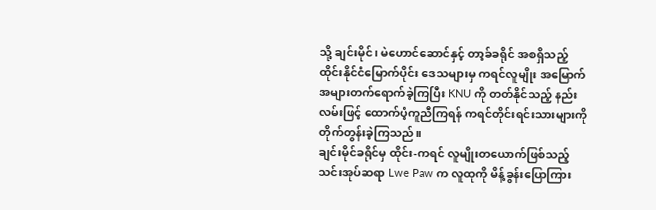သို့ ချင်းမိုင်၊ မဲဟောင်ဆောင်နှင့် တာ့ခ်ခရိုင် အစရှိသည့် ထိုင်းနိုင်ငံမြောက်ပိုင်း ဒေသများမှ ကရင်လူမျိုး အမြောက်အများတက်ရောက်ခဲ့ကြပြီး KNU ကို တတ်နိုင်သည့် နည်းလမ်းဖြင့် ထောက်ပံ့ကူညီကြရန် ကရင်တိုင်းရင်းသားများကို တိုက်တွန်းခဲ့ကြသည်။
ချင်းမိုင်ခရိုင်မှ ထိုင်း-ကရင် လူမျိုးတယောက်ဖြစ်သည့် သင်းအုပ်ဆရာ Lwe Paw က လူထုကို မိန့်ခွန်းပြောကြား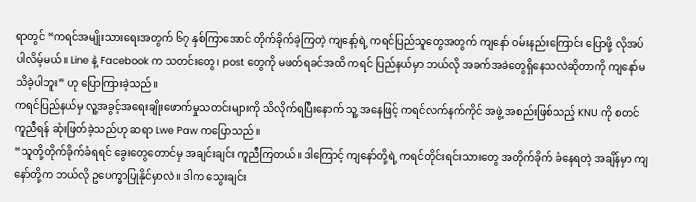ရာတွင် “ကရင်အမျိုးသားရေးအတွက် ၆၇ နှစ်ကြာအောင် တိုက်ခိုက်ခဲ့ကြတဲ့ ကျနော့်ရဲ့ ကရင်ပြည်သူတွေအတွက် ကျနော် ဝမ်းနည်းကြောင်း ပြောဖို့ လိုအပ်ပါလိမ့်မယ်။ Line နဲ့ Facebook က သတင်းတွေ၊ post တွေကို မဖတ်ရခင်အထိ ကရင် ပြည်နယ်မှာ ဘယ်လို အခက်အခဲတွေရှိနေသလဲဆိုတာကို ကျနော်မသိခဲ့ပါဘူး” ဟု ပြောကြားခဲ့သည်။
ကရင်ပြည်နယ်မှ လူ့အခွင့်အရေးချိုးဖောက်မှုသတင်းများကို သိလိုက်ရပြီးနောက် သူ့ အနေဖြင့် ကရင်လက်နက်ကိုင် အဖွဲ့ အစည်းဖြစ်သည့် KNU ကို စတင်ကူညီရန် ဆုံးဖြတ်ခဲ့သည်ဟု ဆရာ Lwe Paw ကပြောသည်။
“သူတို့တိုက်ခိုက်ခံရရင် ခွေးတွေတောင်မှ အချင်းချင်း ကူညီကြတယ်။ ဒါကြောင့် ကျနော်တို့ရဲ့ ကရင်တိုင်းရင်းသားတွေ အတိုက်ခိုက် ခံနေရတဲ့ အချိန်မှာ ကျနော်တို့က ဘယ်လို ဥပေက္ခာပြုနိုင်မှာလဲ။ ဒါက သွေးချင်း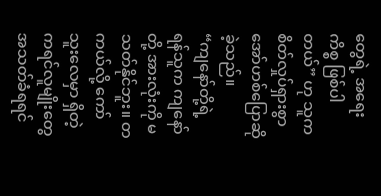တွေရဲ့ အရေးကိစ္စ ဖြစ်ပါတယ်” ဟု သူက စိတ်လှုပ်ရှားစွာ အော်ဟစ်ပြောဆိုခဲ့သည်။
“ကျနော်တို့ရဲ့ ရန်သူက ကျနော်တို့ အားလုံးကို မသတ်နိုင်ဘူး။ တကယ်လို့ ကော်သူးလေမှာ ရှိတဲ့ ကရင်လူမျိုးတွေ အသတ်ခံရရင်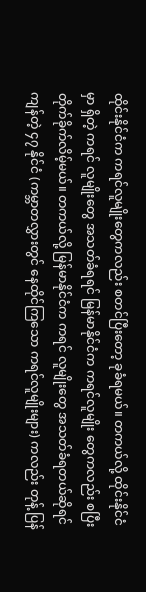ထိုင်းနိုင်ငံက ကရင်လူမျိုးတွေကလည်း စတင်ပြီးတော့ ခုခံရမယ်။ တကယ်လို့ ထိုင်းနိုင်ငံမှာ ရှိတဲ့ ကရင် လူမျိုးတွေ အသတ်ခံရရင် မြန်မာနိုင်ငံက ကရင်လူမျိုး တွေကလည်း စပြီး တိုက်ခိုက်လိမ့်မယ်။ တကယ်လို့ မြန်မာနိုင်ငံက ကရင် လူမျိုးတွေ အသတ်ခံရတယ်ဆိုရင် ကျန်တဲ့ ၄၇ နိုင်ငံ (ကမ္ဘာတလွှားတွင် နေထိုင်ကြသော ကရင်လူမျိုးများ) ကလည်း တုန့် ပြန်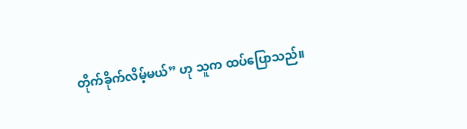တိုက်ခိုက်လိမ့်မယ်” ဟု သူက ထပ်ပြောသည်။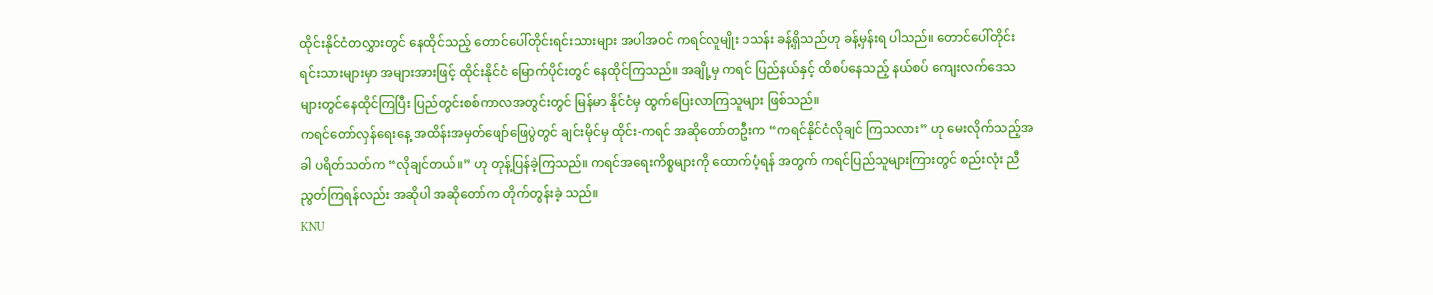ထိုင်းနိုင်ငံတလွှားတွင် နေထိုင်သည့် တောင်ပေါ်တိုင်းရင်းသားများ အပါအဝင် ကရင်လူမျိုး ၁သန်း ခန့်ရှိသည်ဟု ခန့်မှန်းရ ပါသည်။ တောင်ပေါ်တိုင်းရင်းသားများမှာ အများအားဖြင့် ထိုင်းနိုင်ငံ မြောက်ပိုင်းတွင် နေထိုင်ကြသည်။ အချို့မှ ကရင် ပြည်နယ်နှင့် ထိစပ်နေသည့် နယ်စပ် ကျေးလက်ဒေသများတွင်နေထိုင်ကြပြီး ပြည်တွင်းစစ်ကာလအတွင်းတွင် မြန်မာ နိုင်ငံမှ ထွက်ပြေးလာကြသူများ ဖြစ်သည်။
ကရင်တော်လှန်ရေးနေ့ အထိန်းအမှတ်ဖျော်ဖြေပွဲတွင် ချင်းမိုင်မှ ထိုင်း-ကရင် အဆိုတော်တဦးက “ကရင်နိုင်ငံလိုချင် ကြသလား” ဟု မေးလိုက်သည့်အခါ ပရိတ်သတ်က “လိုချင်တယ်။” ဟု တုန့်ပြန်ခဲ့ကြသည်။ ကရင်အရေးကိစ္စများကို ထောက်ပံ့ရန် အတွက် ကရင်ပြည်သူများကြားတွင် စည်းလုံး ညီညွတ်ကြရန်လည်း အဆိုပါ အဆိုတော်က တိုက်တွန်းခဲ့ သည်။
KNU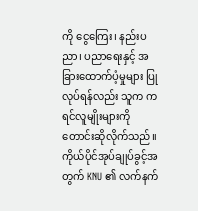ကို ငွေကြေး၊ နည်းပညာ၊ ပညာရေးနှင့် အခြားထောက်ပံ့မှုများ ပြုလုပ်ရန်လည်း သူက ကရင်လူမျိုးများကို တောင်းဆိုလိုက်သည်။ ကိုယ်ပိုင်အုပ်ချုပ်ခွင့်အတွက် KNU ၏ လက်နက်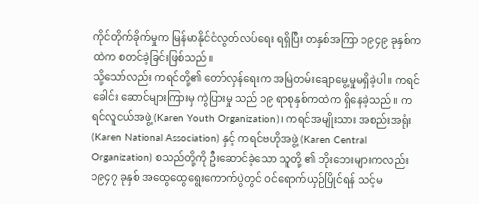ကိုင်တိုက်ခိုက်မှုက မြန်မာနိုင်ငံလွတ်လပ်ရေး ရရှိပြီး တနှစ်အကြာ ၁၉၄၉ ခုနှစ်ကထဲက စတင်ခဲ့ခြင်းဖြစ်သည်။
သို့သော်လည်း ကရင်တို့၏ တော်လှန်ရေးက အမြဲတမ်းချောမွေ့မှုမရှိခဲ့ပါ။ ကရင် ခေါင်း ဆောင်များကြားမှ ကွဲပြားမှု သည် ၁၉ ရာစုနှစ်ကထဲက ရှိနေခဲ့သည်။ ကရင်လူငယ်အဖွဲ့ (Karen Youth Organization)၊ ကရင်အမျိုးသား အစည်းအရုံး (Karen National Association) နှင့် ကရင်ဗဟိုအဖွဲ့ (Karen Central Organization) စသည်တို့ကို ဦးဆောင်ခဲ့သော သူတို့ ၏ ဘိုးဘေးများကလည်း ၁၉၄၇ ခုနှစ် အထွေထွေရွေးကောက်ပွဲတွင် ဝင်ရောက်ယှဉ်ပြိုင်ရန် သင့်မ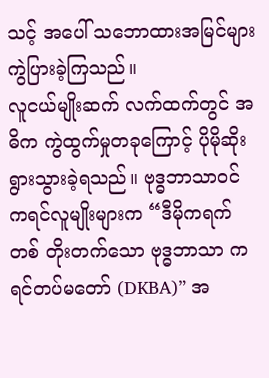သင့် အပေါ် သဘောထားအမြင်များ ကွဲပြားခဲ့ကြသည်။
လူငယ်မျိုးဆက် လက်ထက်တွင် အဓိက ကွဲထွက်မှုတခုကြောင့် ပိုမိုဆိုးရွားသွားခဲ့ရသည်။ ဗုဒ္ဓဘာသာဝင် ကရင်လူမျိုးများက “ဒီမိုကရက်တစ် တိုးတက်သော ဗုဒ္ဓဘာသာ ကရင်တပ်မတော် (DKBA)” အ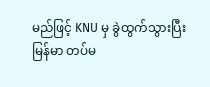မည်ဖြင့် KNU မှ ခွဲထွက်သွားပြီး မြန်မာ တပ်မ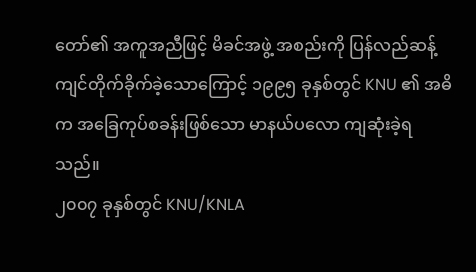တော်၏ အကူအညီဖြင့် မိခင်အဖွဲ့ အစည်းကို ပြန်လည်ဆန့်ကျင်တိုက်ခိုက်ခဲ့သောကြောင့် ၁၉၉၅ ခုနှစ်တွင် KNU ၏ အဓိက အခြေကုပ်စခန်းဖြစ်သော မာနယ်ပလော ကျဆုံးခဲ့ရသည်။
၂၀၀၇ ခုနှစ်တွင် KNU/KNLA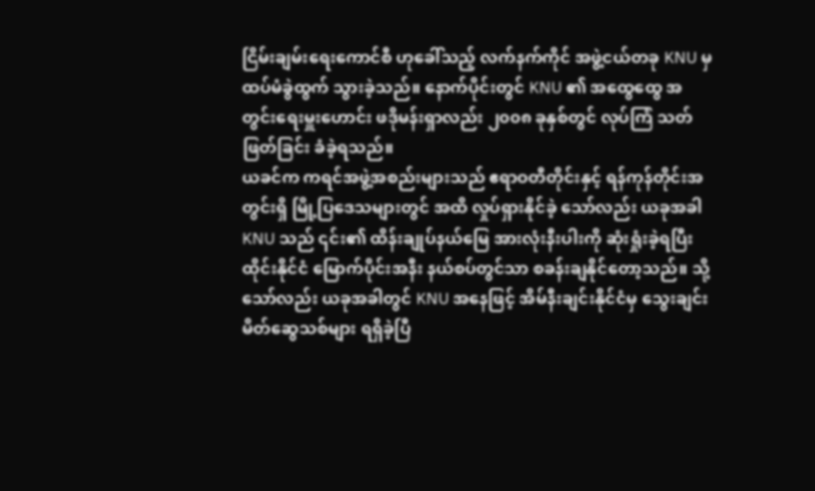ငြိမ်းချမ်းရေးကောင်စီ ဟုခေါ်သည့် လက်နက်ကိုင် အဖွဲ့ငယ်တခု KNU မှ ထပ်မံခွဲထွက် သွားခဲ့သည်။ နောက်ပိုင်းတွင် KNU ၏ အထွေထွေ အတွင်းရေးမှူးဟောင်း ဖဒိုမန်းရှာလည်း ၂၀၀၈ ခုနှစ်တွင် လုပ်ကြံ သတ်ဖြတ်ခြင်း ခံခဲ့ရသည်။
ယခင်က ကရင်အဖွဲ့အစည်းများသည် ဧရာဝတီတိုင်းနှင့် ရန်ကုန်တိုင်းအတွင်းရှိ မြို့ပြဒေသများတွင် အထိ လှုပ်ရှားနိုင်ခဲ့ သော်လည်း ယခုအခါ KNU သည် ၎င်း၏ ထိန်းချုပ်နယ်မြေ အားလုံးနီးပါးကို ဆုံးရှုံးခဲ့ရပြီး ထိုင်းနိုင်ငံ မြောက်ပိုင်းအနီး နယ်စပ်တွင်သာ စခန်းချနိုင်တော့သည်။ သို့သော်လည်း ယခုအခါတွင် KNU အနေဖြင့် အိမ်နီးချင်းနိုင်ငံမှ သွေးချင်း မိတ်ဆွေသစ်များ ရရှိခဲ့ပြီ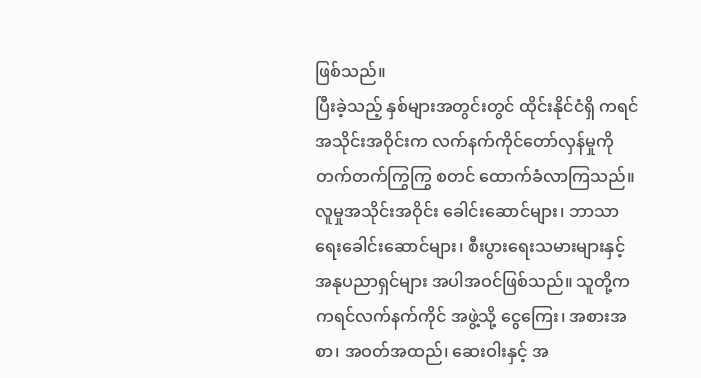ဖြစ်သည်။
ပြီးခဲ့သည့် နှစ်များအတွင်းတွင် ထိုင်းနိုင်ငံရှိ ကရင်အသိုင်းအဝိုင်းက လက်နက်ကိုင်တော်လှန်မှုကို တက်တက်ကြွကြွ စတင် ထောက်ခံလာကြသည်။ လူမှုအသိုင်းအဝိုင်း ခေါင်းဆောင်များ၊ ဘာသာရေးခေါင်းဆောင်များ၊ စီးပွားရေးသမားများနှင့် အနုပညာရှင်များ အပါအဝင်ဖြစ်သည်။ သူတို့က ကရင်လက်နက်ကိုင် အဖွဲ့သို့ ငွေကြေး၊ အစားအစာ၊ အဝတ်အထည်၊ ဆေးဝါးနှင့် အ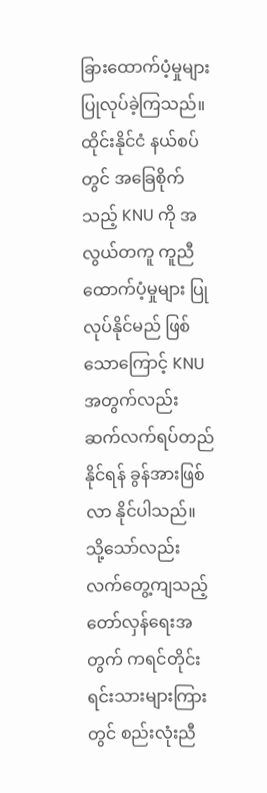ခြားထောက်ပံ့မှုများ ပြုလုပ်ခဲ့ကြသည်။ ထိုင်းနိုင်ငံ နယ်စပ်တွင် အခြေစိုက်သည့် KNU ကို အလွယ်တကူ ကူညီထောက်ပံ့မှုများ ပြုလုပ်နိုင်မည် ဖြစ်သောကြောင့် KNU အတွက်လည်း ဆက်လက်ရပ်တည်နိုင်ရန် ခွန်အားဖြစ်လာ နိုင်ပါသည်။
သို့သော်လည်း လက်တွေ့ကျသည့် တော်လှန်ရေးအတွက် ကရင်တိုင်းရင်းသားများကြားတွင် စည်းလုံးညီ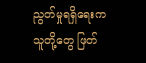ညွတ်မှုရရှိရေးက သူတို့တွေ ဖြတ်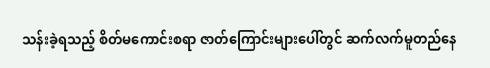သန်းခဲ့ရသည့် စိတ်မကောင်းစရာ ဇာတ်ကြောင်းများပေါ်တွင် ဆက်လက်မူတည်နေ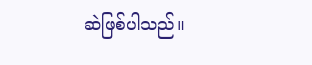ဆဲဖြစ်ပါသည်။